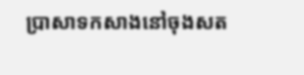ប្រាសាទកសាងនៅចុងសត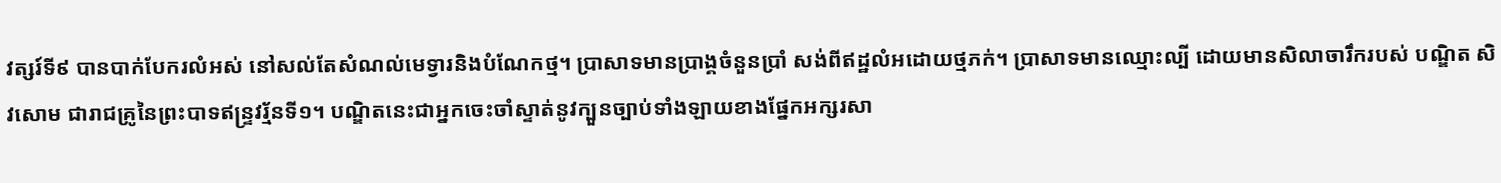វត្សរ៍ទី៩ បានបាក់បែករលំអស់ នៅសល់តែសំណល់មេទ្វារនិងបំណែកថ្ម។ ប្រាសាទមានប្រាង្គចំនួនប្រាំ សង់ពីឥដ្ឋលំអដោយថ្មភក់។ ប្រាសាទមានឈ្មោះល្បី ដោយមានសិលាចារឹករបស់ បណ្ឌិត សិវសោម ជារាជគ្រូនៃព្រះបាទឥន្ទ្រវរ្ម័នទី១។ បណ្ឌិតនេះជាអ្នកចេះចាំស្ទាត់នូវក្បួនច្បាប់ទាំងឡាយខាងផ្នែកអក្សរសា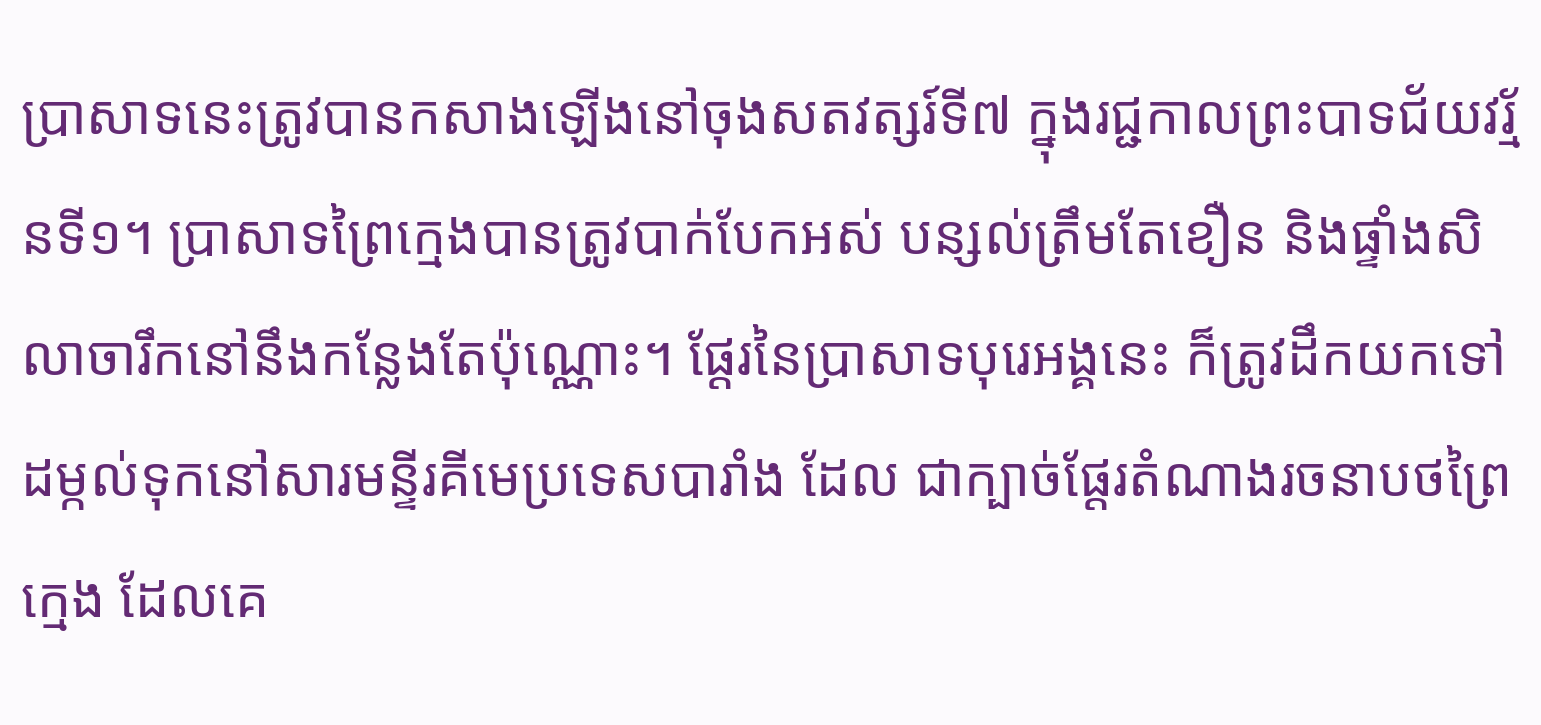ប្រាសាទនេះត្រូវបានកសាងឡើងនៅចុងសតវត្សរ៍ទី៧ ក្នុងរជ្ជកាលព្រះបាទជ័យវរ្ម័នទី១។ ប្រាសាទព្រៃក្មេងបានត្រូវបាក់បែកអស់ បន្សល់ត្រឹមតែខឿន និងផ្ទាំងសិលាចារឹកនៅនឹងកន្លែងតែប៉ុណ្ណោះ។ ផ្តែរនៃប្រាសាទបុរេអង្គនេះ ក៏ត្រូវដឹកយកទៅដម្កល់ទុកនៅសារមន្ទីរគីមេប្រទេសបារាំង ដែល ជាក្បាច់ផ្តែរតំណាងរចនាបថព្រៃក្មេង ដែលគេ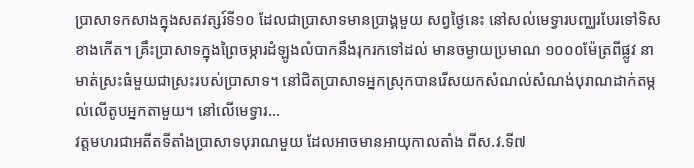ប្រាសាទកសាងក្នុងសតវត្សរ៍ទី១០ ដែលជាប្រាសាទមានប្រាង្គមួយ សព្វថ្ងៃនេះ នៅសល់មេទ្វារបញ្ឈរបែរទៅទិសខាងកើត។ គ្រឹះប្រាសាទក្នុងព្រៃចម្ការដំឡូងលំបាកនឹងរុករកទៅដល់ មានចម្ងាយប្រមាណ ១០០០ម៉ែត្រពីផ្លូវ នាមាត់ស្រះធំមួយជាស្រះរបស់ប្រាសាទ។ នៅជិតប្រាសាទអ្នកស្រុកបានរើសយកសំណល់សំណង់បុរាណដាក់តម្កល់លើតូបអ្នកតាមួយ។ នៅលើមេទ្វារ...
វត្តមហរជាអតីតទីតាំងប្រាសាទបុរាណមួយ ដែលអាចមានអាយុកាលតាំង ពីស.វ.ទី៧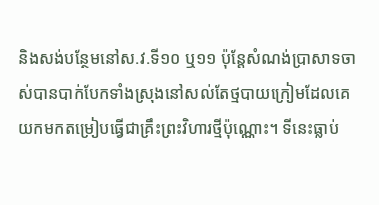និងសង់បន្ថែមនៅស.វ.ទី១០ ឬ១១ ប៉ុន្តែសំណង់ប្រាសាទចាស់បានបាក់បែកទាំងស្រុងនៅសល់តែថ្មបាយក្រៀមដែលគេយកមកតម្រៀបធ្វើជាគ្រឹះព្រះវិហារថ្មីប៉ុណ្ណោះ។ ទីនេះធ្លាប់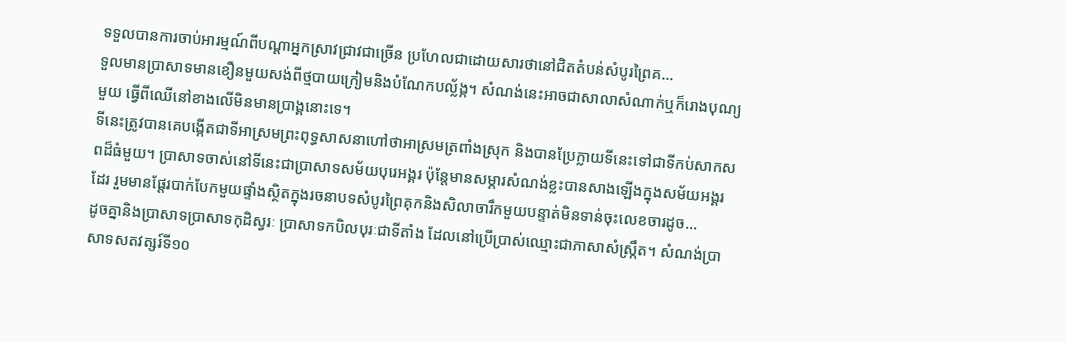ទទួលបានការចាប់អារម្មណ៍ពីបណ្ដាអ្នកស្រាវជ្រាវជាច្រើន ប្រហែលជាដោយសារថានៅជិតតំបន់សំបូរព្រៃគ...
ទួលមានប្រាសាទមានខឿនមួយសង់ពីថ្មបាយក្រៀមនិងបំណែកបល្ល័ង្ក។ សំណង់នេះអាចជាសាលាសំណាក់ឬក៏រោងបុណ្យមួយ ធ្វើពីឈើនៅខាងលើមិនមានប្រាង្គនោះទេ។
ទីនេះត្រូវបានគេបង្កើតជាទីអាស្រមព្រះពុទ្ធសាសនាហៅថាអាស្រមត្រពាំងស្រុក និងបានប្រែក្លាយទីនេះទៅជាទីកប់សាកសពដ៏ធំមួយ។ ប្រាសាទចាស់នៅទីនេះជាប្រាសាទសម័យបុរេអង្គរ ប៉ុន្តែមានសម្ភារសំណង់ខ្លះបានសាងឡើងក្នុងសម័យអង្គរដែរ រួមមានផ្តែរបាក់បែកមួយផ្ទាំងស្ថិតក្នុងរចនាបទសំបូរព្រៃគុកនិងសិលាចារឹកមួយបន្ទាត់មិនទាន់ចុះលេខចារដូច...
ដូចគ្នានិងប្រាសាទប្រាសាទកុដិស្វរៈ ប្រាសាទកបិលបុរៈជាទីតាំង ដែលនៅប្រើប្រាស់ឈ្មោះជាភាសាសំស្ក្រឹត។ សំណង់ប្រាសាទសតវត្សរ៍ទី១០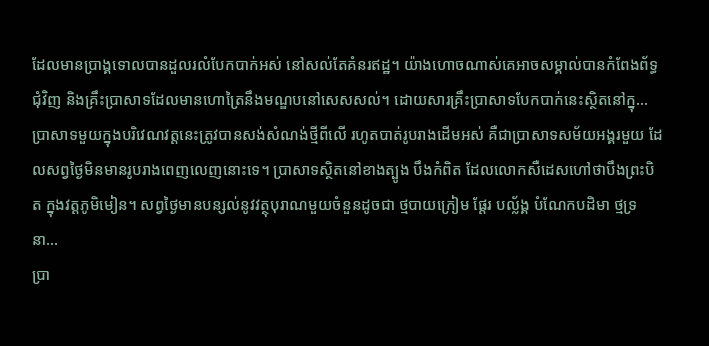ដែលមានប្រាង្គទោលបានដួលរលំបែកបាក់អស់ នៅសល់តែគំនរឥដ្ឋ។ យ៉ាងហោចណាស់គេអាចសម្គាល់បានកំពែងព័ទ្ធជុំវិញ និងគ្រឹះប្រាសាទដែលមានហោត្រៃនឹងមណ្ឌបនៅសេសសល់។ ដោយសារគ្រឹះប្រាសាទបែកបាក់នេះស្ថិតនៅក្នុ...
ប្រាសាទមួយក្នុងបរិវេណវត្តនេះត្រូវបានសង់សំណង់ថ្មីពីលើ រហូតបាត់រូបរាងដើមអស់ គឺជាប្រាសាទសម័យអង្គរមួយ ដែលសព្វថ្ងៃមិនមានរូបរាងពេញលេញនោះទេ។ ប្រាសាទស្ថិតនៅខាងត្បូង បឹងកំពិត ដែលលោកសឺដេសហៅថាបឹងព្រះបិត ក្នុងវត្តភូមិមៀន។ សព្វថ្ងៃមានបន្សល់នូវវត្ថុបុរាណមួយចំនួនដូចជា ថ្មបាយក្រៀម ផ្តែរ បល្ល័ង្គ បំណែកបដិមា ថ្មទ្រនា...
ប្រា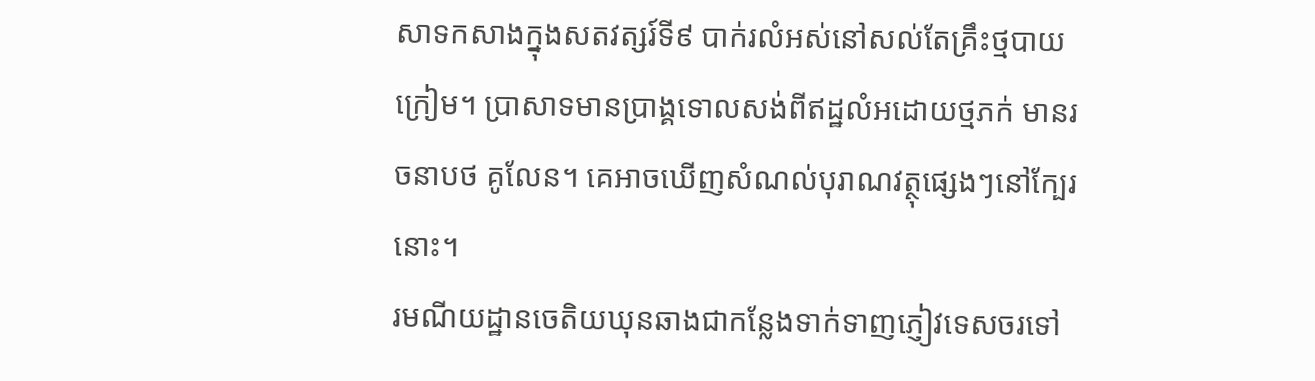សាទកសាងក្នុងសតវត្សរ៍ទី៩ បាក់រលំអស់នៅសល់តែគ្រឹះថ្មបាយក្រៀម។ ប្រាសាទមានប្រាង្គទោលសង់ពីឥដ្ឋលំអដោយថ្មភក់ មានរចនាបថ គូលែន។ គេអាចឃើញសំណល់បុរាណវត្ថុផ្សេងៗនៅក្បែរនោះ។
រមណីយដ្ឋានចេតិយឃុនឆាងជាកន្លែងទាក់ទាញភ្ញៀវទេសចរទៅ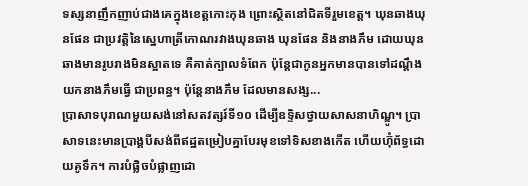ទស្សនាញឹកញាប់ជាងគេក្នុងខេត្តកោះកុង ព្រោះស្ថិតនៅជិតទីរួមខេត្ត។ ឃុនឆាងឃុនផែន ជាប្រវត្តិនៃស្នេហាត្រីកោណរវាងឃុនឆាង ឃុនផែន និងនាងភឹម ដោយឃុនឆាងមានរូបរាងមិនស្អាតទេ គឺគាត់ក្បាលទំពែក ប៉ុន្តែជាកូនអ្នកមានបានទៅដណ្ដឹងយកនាងភឹមធ្វើ ជាប្រពន្ធ។ ប៉ុន្តែនាងភឹម ដែលមានសង្ស...
ប្រាសាទបុរាណមួយសង់នៅសតវត្សរ៍ទី១០ ដើម្បីឧទ្ទិសថ្វាយសាសនាហិណ្ឌូ។ ប្រាសាទនេះមានប្រាង្គបីសង់ពីឥដ្ឋតម្រៀបគ្នាបែរមុខទៅទិសខាងកើត ហើយហ៊ុំព័ទ្ធដោយគូទឹក។ ការបំផ្លិចបំផ្លាញដោ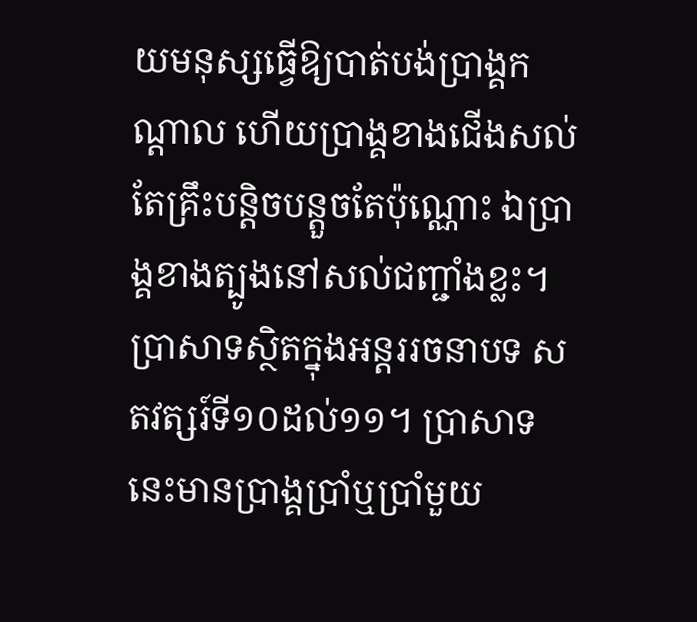យមនុស្សធ្វើឱ្យបាត់បង់ប្រាង្គកណ្ដាល ហើយប្រាង្គខាងជើងសល់តែគ្រឹះបន្តិចបន្តួចតែប៉ុណ្ណោះ ឯប្រាង្គខាងត្បូងនៅសល់ជញ្ជាំងខ្លះ។
ប្រាសាទស្ថិតក្នុងអន្តររចនាបទ សតវត្សរ៍ទី១០ដល់១១។ ប្រាសាទនេះមានប្រាង្គប្រាំឬប្រាំមួយ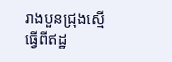រាងបួនជ្រុងស្មើ ធ្វើពីឥដ្ឋ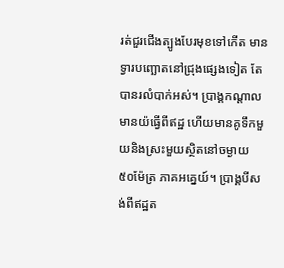រត់ជួរជើងត្បូងបែរមុខទៅកើត មានទ្វារបញ្ឆោតនៅជ្រុងផ្សេងទៀត តែបានរលំបាក់អស់។ ប្រាង្គកណ្ដាលមានយ៉ធ្វើពីឥដ្ឋ ហើយមានគូទឹកមួយនិងស្រះមួយស្ថិតនៅចម្ងាយ ៥០ម៉ែត្រ ភាគអគ្នេយ៍។ ប្រាង្គបីសង់ពីឥដ្ឋត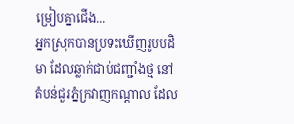ម្រៀបគ្នាជើង...
អ្នកស្រុកបានប្រទះឃើញរូបបដិមា ដែលឆ្លាក់ជាប់ជញ្ជាំងថ្ម នៅតំបន់ជួរភ្នំក្រវាញកណ្ដាល ដែល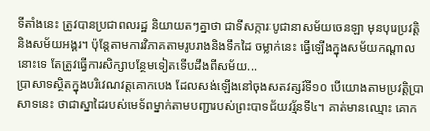ទីតាំងនេះ ត្រូវបានប្រជាពលរដ្ឋ និយាយតៗគ្នាថា ជាទីសក្ការៈបូជានាសម័យចេនឡា មុនបុរេប្រវត្តិ និងសម័យអង្គរ។ ប៉ុន្តែតាមការវិភាគតាមរូបរាងនិងទឹកដៃ ចម្លាក់នេះ ធ្វើឡើងក្នុងសម័យកណ្ដាលនោះទេ តែត្រូវធ្វើការសិក្សាបន្ថែមទៀតទើបដឹងពីសម័យ...
ប្រាសាទស្ថិតក្នុងបរិវេណវត្តគោកបេង ដែលសង់ឡើងនៅចុងសតវត្សរ៍ទី១០ បើយោងតាមប្រវត្តិប្រាសាទនេះ ថាជាស្នាដៃរបស់មេទ័ពម្នាក់តាមបញ្ជារបស់ព្រះបាទជ័យវរ្ម័នទី៤។ គាត់មានឈ្មោះ គោក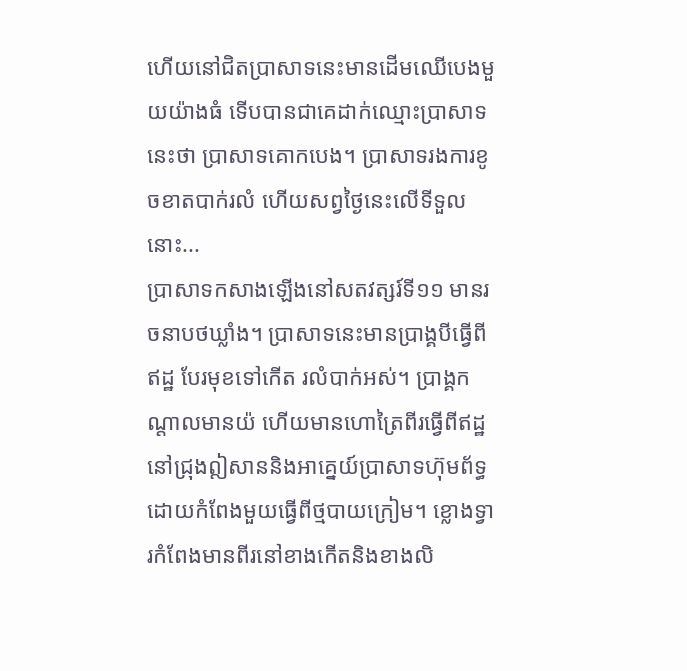ហើយនៅជិតប្រាសាទនេះមានដើមឈើបេងមួយយ៉ាងធំ ទើបបានជាគេដាក់ឈ្មោះប្រាសាទនេះថា ប្រាសាទគោកបេង។ ប្រាសាទរងការខូចខាតបាក់រលំ ហើយសព្វថ្ងៃនេះលើទីទួលនោះ...
ប្រាសាទកសាងឡើងនៅសតវត្សរ៍ទី១១ មានរចនាបថឃ្លាំង។ ប្រាសាទនេះមានប្រាង្គបីធ្វើពីឥដ្ឋ បែរមុខទៅកើត រលំបាក់អស់។ ប្រាង្គកណ្តាលមានយ៉ ហើយមានហោត្រៃពីរធ្វើពីឥដ្ឋ នៅជ្រុងឦសាននិងអាគ្នេយ៍ប្រាសាទហ៊ុមព័ទ្ធដោយកំពែងមួយធ្វើពីថ្មបាយក្រៀម។ ខ្លោងទ្វារកំពែងមានពីរនៅខាងកើតនិងខាងលិ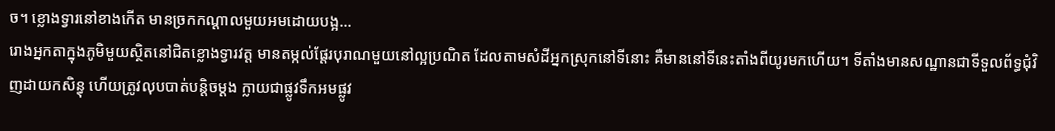ច។ ខ្លោងទ្វារនៅខាងកើត មានច្រកកណ្តាលមួយអមដោយបង្អ...
រោងអ្នកតាក្នុងភូមិមួយស្ថិតនៅជិតខ្លោងទ្វារវត្ត មានតម្កល់ផ្ដែរបុរាណមួយនៅល្អប្រណិត ដែលតាមសំដីអ្នកស្រុកនៅទីនោះ គឺមាននៅទីនេះតាំងពីយូរមកហើយ។ ទីតាំងមានសណ្ឋានជាទីទួលព័ទ្ធជុំវិញដាយកសិន្ធុ ហើយត្រូវលុបបាត់បន្តិចម្ដង ក្លាយជាផ្លូវទឹកអមផ្លូវ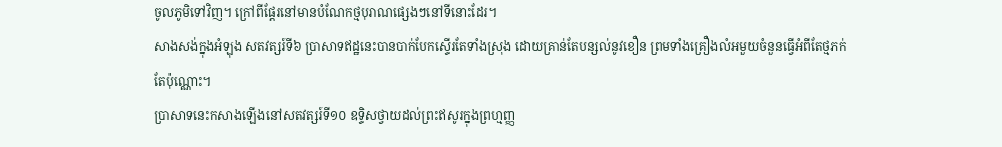ចូលភូមិទៅវិញ។ ក្រៅពីផ្ដែរនៅមានបំណែកថ្មបុរាណផ្សេងៗនៅទីនោះដែរ។
សាងសង់ក្នុងអំឡុង សតវត្សរ៍ទី៦ ប្រាសាទឥដ្ឋនេះបានបាក់បែកស្ទើរតែទាំងស្រុង ដោយគ្រាន់តែបន្សល់នូវខឿន ព្រមទាំងគ្រឿងលំអមួយចំនួនធ្វើអំពីតែថ្មភក់តែប៉ុណ្ណោះ។
ប្រាសាទនេះកសាងឡើងនៅសតវត្សរ៍ទី១០ ឧទ្ទិសថ្វាយដល់ព្រះឥសូរក្នុងព្រហ្មញ្ញ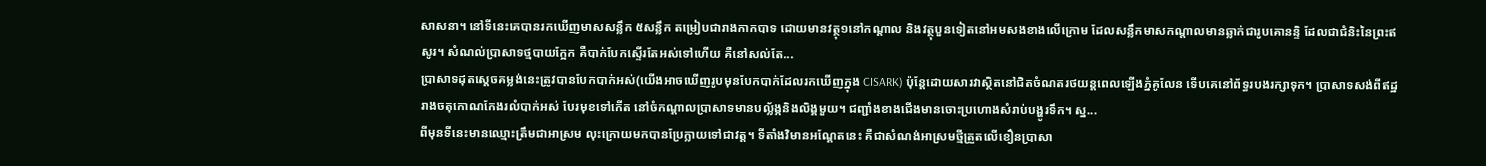សាសនា។ នៅទីនេះគេបានរកឃើញមាសសន្លឹក ៥សន្លឹក តម្រៀបជារាងកាកបាទ ដោយមានវត្ថុ១នៅកណ្ដាល និងវត្ថុបួនទៀតនៅអមសងខាងលើក្រោម ដែលសន្លឹកមាសកណ្ដាលមានឆ្លាក់ជារូបគោនន្ទិ ដែលជាជំនិះនៃព្រះឥសូរ។ សំណល់ប្រាសាទថ្មបាយក្អែក គឺបាក់បែកស្ទើរតែអស់ទៅហើយ គឺនៅសល់តែ...
ប្រាសាទដុតស្ដេចគម្លង់នេះត្រូវបានបែកបាក់អស់(យើងអាចឃើញរូបមុនបែកបាក់ដែលរកឃើញក្នុង CISARK) ប៉ុន្តែដោយសារវាស្ថិតនៅជិតចំណតរថយន្តពេលឡើងភ្នំគូលែន ទើបគេនៅព័ទ្ធរបងរក្សាទុក។ ប្រាសាទសង់ពីឥដ្ឋរាងចតុកោណកែងរលំបាក់អស់ បែរមុខទៅកើត នៅចំកណ្តាលប្រាសាទមានបល្ល័ង្កនិងលិង្គមួយ។ ជញ្ជាំងខាងជើងមានចោះប្រហោងសំរាប់បង្ហូរទឹក។ ស្ន...
ពីមុនទីនេះមានឈ្មោះត្រឹមជាអាស្រម លុះក្រោយមកបានប្រែក្លាយទៅជាវត្ត។ ទីតាំងវិមានអណ្ដែតនេះ គឺជាសំណង់អាស្រមថ្មីត្រួតលើខឿនប្រាសា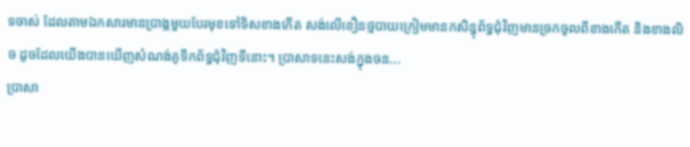ទចាស់ ដែលតាមឯកសារមានប្រាង្គមួយបែរមុខទៅទិសខាងកើត សង់លើខឿនថ្មបាយក្រៀមមានកសិន្ធុព័ទ្ធជុំវិញមានច្រកចូលពីខាងកើត និងខាងលិច ដូចដែលយើងបានឃើញសំណង់គូទឹកព័ទ្ធជុំវិញទីនោះ។ ប្រាសាទនេះសង់ក្នុងចន...
ប្រាសា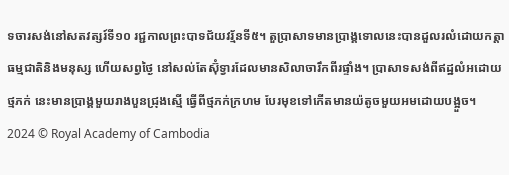ទចារសង់នៅសតវត្សរ៍ទី១០ រជ្ជកាលព្រះបាទជ័យវរ្ម័នទី៥។ តួប្រាសាទមានប្រាង្គទោលនេះបានដួលរលំដោយកត្តាធម្មជាតិនិងមនុស្ស ហើយសព្វថ្ងៃ នៅសល់តែស៊ុំទ្វារដែលមានសិលាចារឹកពីរផ្ទាំង។ ប្រាសាទសង់ពីឥដ្ឋលំអដោយថ្មភក់ នេះមានប្រាង្គមួយរាងបួនជ្រុងស្មើ ធ្វើពីថ្មភក់ក្រហម បែរមុខទៅកើតមានយ៉តូចមួយអមដោយបង្អួច។
2024 © Royal Academy of Cambodia